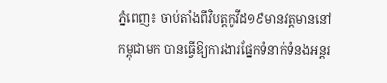ភ្នំពេញ៖ ចាប់តាំងពីវិបត្តកូវីដ១៩មានវត្តមាននៅកម្ពុជាមក បានធ្វើឱ្យការងារផ្នែកទំនាក់ទំនងអន្តរ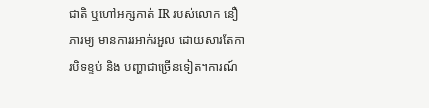ជាតិ ឬហៅអក្សកាត់ IR របស់លោក នឿ ភារម្យ មានការរអាក់រអួល ដោយសារតែការបិទខ្ទប់ និង បញ្ហាជាច្រើនទៀត។ការណ៍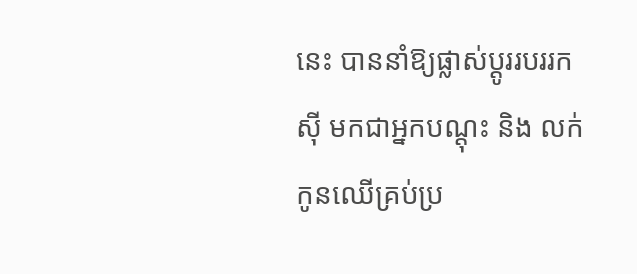នេះ បាននាំឱ្យផ្លាស់ប្ដូររបររកស៊ី មកជាអ្នកបណ្ដុះ និង លក់កូនឈើគ្រប់ប្រ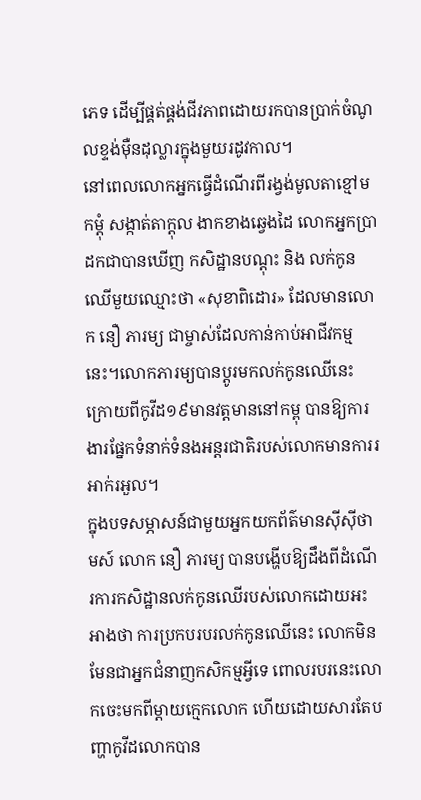ភេទ ដើម្បីផ្គត់ផ្គង់ជីវភាពដោយរកបានប្រាក់ចំណូលខ្ទង់ម៉ឺនដុល្លារក្នុងមួយរដូវកាល។
នៅពេលលោកអ្នកធ្វើដំណើរពីរង្វង់មូលតាខ្មៅមកម្ដុំ សង្កាត់តាក្ដុល ងាកខាងឆ្វេងដៃ លោកអ្នកប្រាដកជាបានឃើញ កសិដ្ឋានបណ្ដុះ និង លក់កូនឈើមួយឈ្មោះថា «សុខាពិដោរ» ដែលមានលោក នឿ ភារម្យ ជាម្ចាស់ដែលកាន់កាប់អាជីវកម្មនេះ។លោកភារម្យបានប្តូរមកលក់កូនឈើនេះ ក្រោយពីកូវីដ១៩មានវត្តមាននៅកម្ពុ បានឱ្យការងារផ្នែកទំនាក់ទំនងអន្តរជាតិរបស់លោកមានការរអាក់រអួល។
ក្នុងបទសម្ភាសន៍ជាមួយអ្នកយកព័ត៌មានស៊ីស៊ីថាមស៍ លោក នឿ ភារម្យ បានបង្ហើបឱ្យដឹងពីដំណើរការកសិដ្ឋានលក់កូនឈើរបស់លោកដោយអះអាងថា ការប្រកបរបរលក់កូនឈើនេះ លោកមិនមែនជាអ្នកជំនាញកសិកម្មអ្វីទេ ពោលរបរនេះលោកចេះមកពីម្ដាយក្មេកលោក ហើយដោយសារតែបញ្ហាកូវីដលោកបាន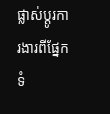ផ្លាស់ប្ដូរការងារពីផ្នែកទំ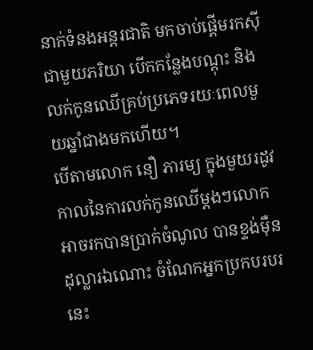នាក់ទំនងអន្តរជាតិ មកចាប់ផ្ដើមរកស៊ីជាមួយភរិយា បើកកន្លែងបណ្ដុះ និង លក់កូនឈើគ្រប់ប្រភេទរយៈពេលមួយឆ្នាំជាងមកហើយ។
បើតាមលោក នឿ ភារម្យ ក្នុងមួយរដូវកាលនៃការលក់កូនឈើម្ដងៗលោកអាចរកបានប្រាក់ចំណូល បានខ្ទង់ម៉ឺនដុល្លារឯណោះ ចំណែកអ្នកប្រកបរបរនេះ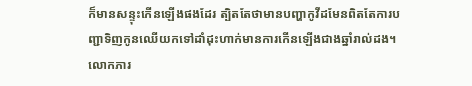ក៏មានសន្ទុះកើនឡើងផងដែរ ត្បិតតែថាមានបញ្ហាកូវីដមែនពិតតែការបញ្ជាទិញកូនឈើយកទៅដាំដុះហាក់មានការកើនឡើងជាងឆ្នាំរាល់ដង។
លោកភារ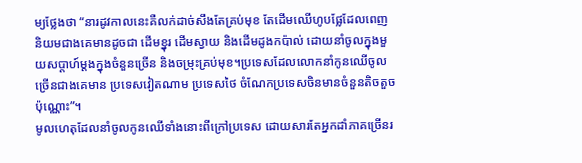ម្យថ្លែងថា “នារដូវកាលនេះគឺលក់ដាច់សឹងតែគ្រប់មុខ តែដើមឈើហូបផ្លែដែលពេញនិយមជាងគេមានដូចជា ដើមខ្នុរ ដើមស្វាយ និងដើមដូងកប៉ាល់ ដោយនាំចូលក្នុងមួយសប្ដាហ៍ម្ដងក្នុងចំនួនច្រើន និងចម្រុះគ្រប់មុខ។ប្រទេសដែលលោកនាំកូនឈើចូលច្រើនជាងគេមាន ប្រទេសវៀតណាម ប្រទេសថៃ ចំណែកប្រទេសចិនមានចំនួនតិចតួចប៉ុណ្ណោះ”។
មូលហេតុដែលនាំចូលកូនឈើទាំងនោះពីក្រៅប្រទេស ដោយសារតែអ្នកដាំភាគច្រើនរ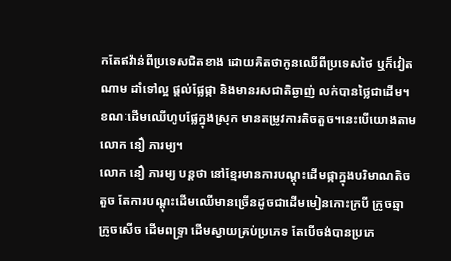កតែឥវ៉ាន់ពីប្រទេសជិតខាង ដោយគិតថាកូនឈើពីប្រទេសថៃ ឬក៏វៀតណាម ដាំទៅល្អ ផ្ដល់ផ្លែផ្កា និងមានរសជាតិឆ្ងាញ់ លក់បានថ្លៃជាដើម។ ខណៈដើមឈើហូបផ្លែក្នុងស្រុក មានតម្រូវការតិចតួច។នេះបើយោងតាមលោក នឿ ភារម្យ។
លោក នឿ ភារម្យ បន្តថា នៅខ្មែរមានការបណ្ដុះដើមផ្កាក្នុងបរិមាណតិចតួច តែការបណ្ដុះដើមឈើមានច្រើនដូចជាដើមមៀនកោះក្របី ក្រូចឆ្មា ក្រូចសើច ដើមពទ្រ្ទា ដើមស្វាយគ្រប់ប្រភេទ តែបើចង់បានប្រភេ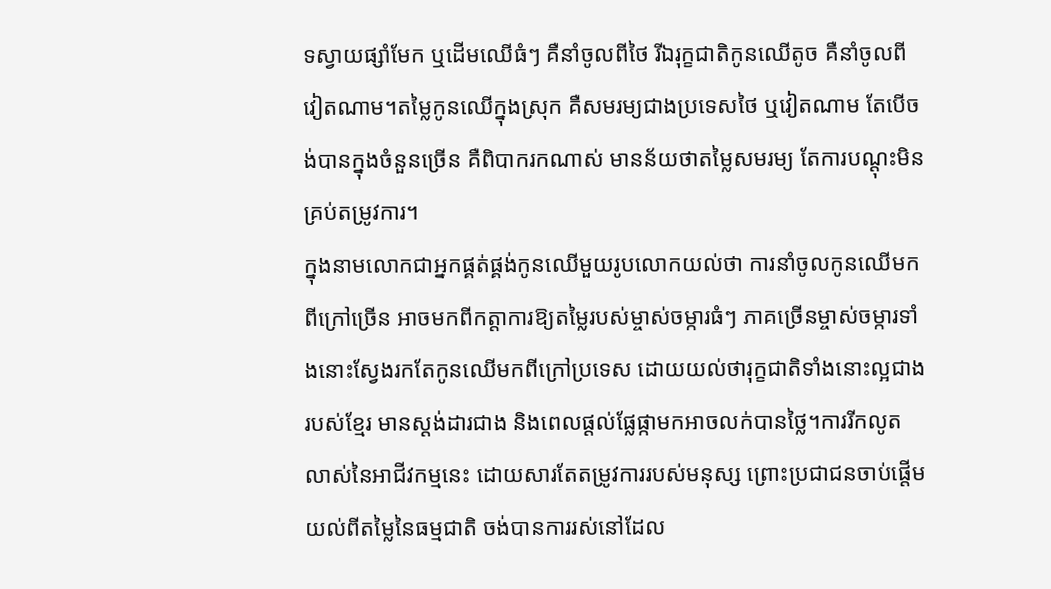ទស្វាយផ្សាំមែក ឬដើមឈើធំៗ គឺនាំចូលពីថៃ រីឯរុក្ខជាតិកូនឈើតូច គឺនាំចូលពីវៀតណាម។តម្លៃកូនឈើក្នុងស្រុក គឺសមរម្យជាងប្រទេសថៃ ឬវៀតណាម តែបើចង់បានក្នុងចំនួនច្រើន គឺពិបាករកណាស់ មានន័យថាតម្លៃសមរម្យ តែការបណ្ដុះមិនគ្រប់តម្រូវការ។
ក្នុងនាមលោកជាអ្នកផ្គត់ផ្គង់កូនឈើមួយរូបលោកយល់ថា ការនាំចូលកូនឈើមកពីក្រៅច្រើន អាចមកពីកត្តាការឱ្យតម្លៃរបស់ម្ចាស់ចម្ការធំៗ ភាគច្រើនម្ចាស់ចម្ការទាំងនោះស្វែងរកតែកូនឈើមកពីក្រៅប្រទេស ដោយយល់ថារុក្ខជាតិទាំងនោះល្អជាងរបស់ខ្មែរ មានស្ដង់ដារជាង និងពេលផ្ដល់ផ្លែផ្កាមកអាចលក់បានថ្លៃ។ការរីកលូតលាស់នៃអាជីវកម្មនេះ ដោយសារតែតម្រូវការរបស់មនុស្ស ព្រោះប្រជាជនចាប់ផ្ដើមយល់ពីតម្លៃនៃធម្មជាតិ ចង់បានការរស់នៅដែល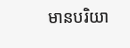មានបរិយា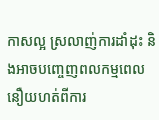កាសល្អ ស្រលាញ់ការដាំដុះ និងអាចបញ្ចេញពលកម្មពេលនឿយហត់ពីការ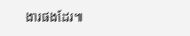ងារផងដែរ៕